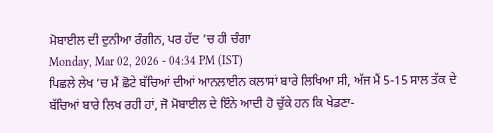ਮੋਬਾਈਲ ਦੀ ਦੁਨੀਆ ਰੰਗੀਨ, ਪਰ ਹੱਦ ’ਚ ਹੀ ਚੰਗਾ
Monday, Mar 02, 2026 - 04:34 PM (IST)
ਪਿਛਲੇ ਲੇਖ ’ਚ ਮੈਂ ਛੋਟੇ ਬੱਚਿਆਂ ਦੀਆਂ ਆਨਲਾਈਨ ਕਲਾਸਾਂ ਬਾਰੇ ਲਿਖਿਆ ਸੀ, ਅੱਜ ਮੈਂ 5-15 ਸਾਲ ਤੱਕ ਦੇ ਬੱਚਿਆਂ ਬਾਰੇ ਲਿਖ ਰਹੀ ਹਾਂ, ਜੋ ਮੋਬਾਈਲ ਦੇ ਇੰਨੇ ਆਦੀ ਹੋ ਚੁੱਕੇ ਹਨ ਕਿ ਖੇਡਣਾ-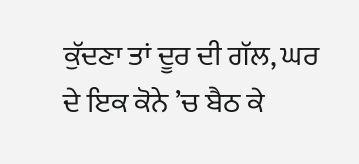ਕੁੱਦਣਾ ਤਾਂ ਦੂਰ ਦੀ ਗੱਲ, ਘਰ ਦੇ ਇਕ ਕੋਨੇ ’ਚ ਬੈਠ ਕੇ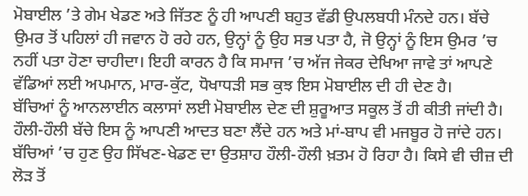ਮੋਬਾਈਲ ’ਤੇ ਗੇਮ ਖੇਡਣ ਅਤੇ ਜਿੱਤਣ ਨੂੰ ਹੀ ਆਪਣੀ ਬਹੁਤ ਵੱਡੀ ਉਪਲਬਧੀ ਮੰਨਦੇ ਹਨ। ਬੱਚੇ ਉਮਰ ਤੋਂ ਪਹਿਲਾਂ ਹੀ ਜਵਾਨ ਹੋ ਰਹੇ ਹਨ, ਉਨ੍ਹਾਂ ਨੂੰ ਉਹ ਸਭ ਪਤਾ ਹੈ, ਜੋ ਉਨ੍ਹਾਂ ਨੂੰ ਇਸ ਉਮਰ ’ਚ ਨਹੀਂ ਪਤਾ ਹੋਣਾ ਚਾਹੀਦਾ। ਇਹੀ ਕਾਰਨ ਹੈ ਕਿ ਸਮਾਜ ’ਚ ਅੱਜ ਜੇਕਰ ਦੇਖਿਆ ਜਾਵੇ ਤਾਂ ਆਪਣੇ ਵੱਡਿਆਂ ਲਈ ਅਪਮਾਨ, ਮਾਰ-ਕੁੱਟ, ਧੋਖਾਧੜੀ ਸਭ ਕੁਝ ਇਸ ਮੋਬਾਈਲ ਦੀ ਹੀ ਦੇਣ ਹੈ।
ਬੱਚਿਆਂ ਨੂੰ ਆਨਲਾਈਨ ਕਲਾਸਾਂ ਲਈ ਮੋਬਾਈਲ ਦੇਣ ਦੀ ਸ਼ੁਰੂਆਤ ਸਕੂਲ ਤੋਂ ਹੀ ਕੀਤੀ ਜਾਂਦੀ ਹੈ। ਹੌਲੀ-ਹੌਲੀ ਬੱਚੇ ਇਸ ਨੂੰ ਆਪਣੀ ਆਦਤ ਬਣਾ ਲੈਂਦੇ ਹਨ ਅਤੇ ਮਾਂ-ਬਾਪ ਵੀ ਮਜਬੂਰ ਹੋ ਜਾਂਦੇ ਹਨ। ਬੱਚਿਆਂ ’ਚ ਹੁਣ ਉਹ ਸਿੱਖਣ-ਖੇਡਣ ਦਾ ਉਤਸ਼ਾਹ ਹੌਲੀ-ਹੌਲੀ ਖ਼ਤਮ ਹੋ ਰਿਹਾ ਹੈ। ਕਿਸੇ ਵੀ ਚੀਜ਼ ਦੀ ਲੋੜ ਤੋਂ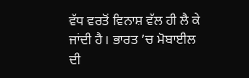ਵੱਧ ਵਰਤੋਂ ਵਿਨਾਸ਼ ਵੱਲ ਹੀ ਲੈ ਕੇ ਜਾਂਦੀ ਹੈ। ਭਾਰਤ ’ਚ ਮੋਬਾਈਲ ਦੀ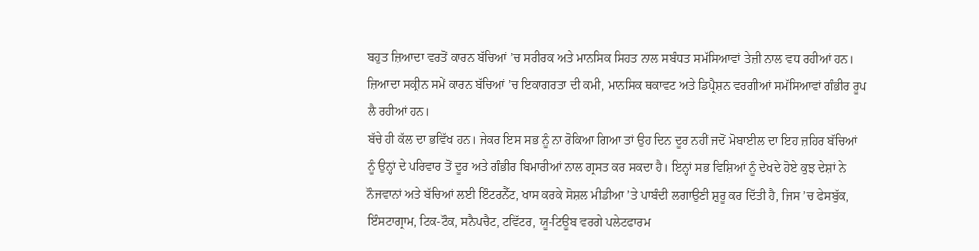ਬਹੁਤ ਜ਼ਿਆਦਾ ਵਰਤੋਂ ਕਾਰਨ ਬੱਚਿਆਂ ’ਚ ਸਰੀਰਕ ਅਤੇ ਮਾਨਸਿਕ ਸਿਹਤ ਨਾਲ ਸਬੰਧਤ ਸਮੱਸਿਆਵਾਂ ਤੇਜ਼ੀ ਨਾਲ ਵਧ ਰਹੀਆਂ ਹਨ। ਜ਼ਿਆਦਾ ਸਕ੍ਰੀਨ ਸਮੇਂ ਕਾਰਨ ਬੱਚਿਆਂ ’ਚ ਇਕਾਗਰਤਾ ਦੀ ਕਮੀ, ਮਾਨਸਿਕ ਥਕਾਵਟ ਅਤੇ ਡਿਪ੍ਰੈਸ਼ਨ ਵਰਗੀਆਂ ਸਮੱਸਿਆਵਾਂ ਗੰਭੀਰ ਰੂਪ ਲੈ ਰਹੀਆਂ ਹਨ।
ਬੱਚੇ ਹੀ ਕੱਲ ਦਾ ਭਵਿੱਖ ਹਨ। ਜੇਕਰ ਇਸ ਸਭ ਨੂੰ ਨਾ ਰੋਕਿਆ ਗਿਆ ਤਾਂ ਉਹ ਦਿਨ ਦੂਰ ਨਹੀਂ ਜਦੋਂ ਮੋਬਾਈਲ ਦਾ ਇਹ ਜ਼ਹਿਰ ਬੱਚਿਆਂ ਨੂੰ ਉਨ੍ਹਾਂ ਦੇ ਪਰਿਵਾਰ ਤੋਂ ਦੂਰ ਅਤੇ ਗੰਭੀਰ ਬਿਮਾਰੀਆਂ ਨਾਲ ਗ੍ਰਸਤ ਕਰ ਸਕਦਾ ਹੈ। ਇਨ੍ਹਾਂ ਸਭ ਵਿਸ਼ਿਆਂ ਨੂੰ ਦੇਖਦੇ ਹੋਏ ਕੁਝ ਦੇਸ਼ਾਂ ਨੇ ਨੌਜਵਾਨਾਂ ਅਤੇ ਬੱਚਿਆਂ ਲਈ ਇੰਟਰਨੈੱਟ, ਖਾਸ ਕਰਕੇ ਸੋਸ਼ਲ ਮੀਡੀਆ ’ਤੇ ਪਾਬੰਦੀ ਲਗਾਉਣੀ ਸ਼ੁਰੂ ਕਰ ਦਿੱਤੀ ਹੈ, ਜਿਸ ’ਚ ਫੇਸਬੁੱਕ, ਇੰਸਟਾਗ੍ਰਾਮ, ਟਿਕ-ਟੌਕ, ਸਨੈਪਚੈਟ, ਟਵਿੱਟਰ, ਯੂ-ਟਿਊਬ ਵਰਗੇ ਪਲੇਟਫਾਰਮ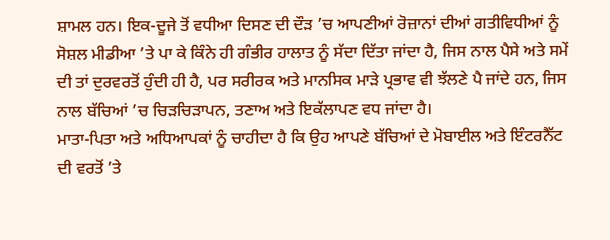ਸ਼ਾਮਲ ਹਨ। ਇਕ-ਦੂਜੇ ਤੋਂ ਵਧੀਆ ਦਿਸਣ ਦੀ ਦੌੜ ’ਚ ਆਪਣੀਆਂ ਰੋਜ਼ਾਨਾਂ ਦੀਆਂ ਗਤੀਵਿਧੀਆਂ ਨੂੰ ਸੋਸ਼ਲ ਮੀਡੀਆ ’ਤੇ ਪਾ ਕੇ ਕਿੰਨੇ ਹੀ ਗੰਭੀਰ ਹਾਲਾਤ ਨੂੰ ਸੱਦਾ ਦਿੱਤਾ ਜਾਂਦਾ ਹੈ, ਜਿਸ ਨਾਲ ਪੈਸੇ ਅਤੇ ਸਮੇਂ ਦੀ ਤਾਂ ਦੁਰਵਰਤੋਂ ਹੁੰਦੀ ਹੀ ਹੈ, ਪਰ ਸਰੀਰਕ ਅਤੇ ਮਾਨਸਿਕ ਮਾੜੇ ਪ੍ਰਭਾਵ ਵੀ ਝੱਲਣੇ ਪੈ ਜਾਂਦੇ ਹਨ, ਜਿਸ ਨਾਲ ਬੱਚਿਆਂ ’ਚ ਚਿੜਚਿੜਾਪਨ, ਤਣਾਅ ਅਤੇ ਇਕੱਲਾਪਣ ਵਧ ਜਾਂਦਾ ਹੈ।
ਮਾਤਾ-ਪਿਤਾ ਅਤੇ ਅਧਿਆਪਕਾਂ ਨੂੰ ਚਾਹੀਦਾ ਹੈ ਕਿ ਉਹ ਆਪਣੇ ਬੱਚਿਆਂ ਦੇ ਮੋਬਾਈਲ ਅਤੇ ਇੰਟਰਨੈੱਟ ਦੀ ਵਰਤੋਂ ’ਤੇ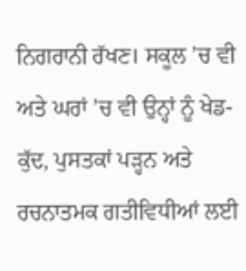ਨਿਗਰਾਨੀ ਰੱਖਣ। ਸਕੂਲ ’ਚ ਵੀ ਅਤੇ ਘਰਾਂ ’ਚ ਵੀ ਉਨ੍ਹਾਂ ਨੂੰ ਖੇਡ-ਕੁੱਦ, ਪੁਸਤਕਾਂ ਪੜ੍ਹਨ ਅਤੇ ਰਚਨਾਤਮਕ ਗਤੀਵਿਧੀਆਂ ਲਈ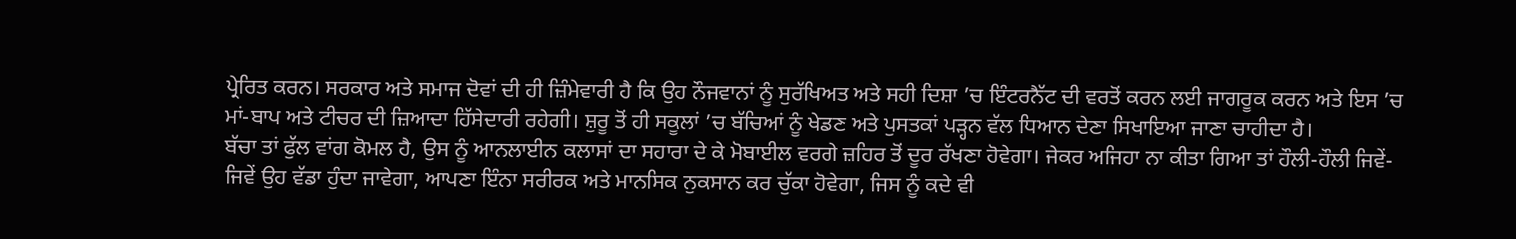ਪ੍ਰੇਰਿਤ ਕਰਨ। ਸਰਕਾਰ ਅਤੇ ਸਮਾਜ ਦੋਵਾਂ ਦੀ ਹੀ ਜ਼ਿੰਮੇਵਾਰੀ ਹੈ ਕਿ ਉਹ ਨੌਜਵਾਨਾਂ ਨੂੰ ਸੁਰੱਖਿਅਤ ਅਤੇ ਸਹੀ ਦਿਸ਼ਾ ’ਚ ਇੰਟਰਨੈੱਟ ਦੀ ਵਰਤੋਂ ਕਰਨ ਲਈ ਜਾਗਰੂਕ ਕਰਨ ਅਤੇ ਇਸ ’ਚ ਮਾਂ-ਬਾਪ ਅਤੇ ਟੀਚਰ ਦੀ ਜ਼ਿਆਦਾ ਹਿੱਸੇਦਾਰੀ ਰਹੇਗੀ। ਸ਼ੁਰੂ ਤੋਂ ਹੀ ਸਕੂਲਾਂ ’ਚ ਬੱਚਿਆਂ ਨੂੰ ਖੇਡਣ ਅਤੇ ਪੁਸਤਕਾਂ ਪੜ੍ਹਨ ਵੱਲ ਧਿਆਨ ਦੇਣਾ ਸਿਖਾਇਆ ਜਾਣਾ ਚਾਹੀਦਾ ਹੈ।
ਬੱਚਾ ਤਾਂ ਫੁੱਲ ਵਾਂਗ ਕੋਮਲ ਹੈ, ਉਸ ਨੂੰ ਆਨਲਾਈਨ ਕਲਾਸਾਂ ਦਾ ਸਹਾਰਾ ਦੇ ਕੇ ਮੋਬਾਈਲ ਵਰਗੇ ਜ਼ਹਿਰ ਤੋਂ ਦੂਰ ਰੱਖਣਾ ਹੋਵੇਗਾ। ਜੇਕਰ ਅਜਿਹਾ ਨਾ ਕੀਤਾ ਗਿਆ ਤਾਂ ਹੌਲੀ-ਹੌਲੀ ਜਿਵੇਂ-ਜਿਵੇਂ ਉਹ ਵੱਡਾ ਹੁੰਦਾ ਜਾਵੇਗਾ, ਆਪਣਾ ਇੰਨਾ ਸਰੀਰਕ ਅਤੇ ਮਾਨਸਿਕ ਨੁਕਸਾਨ ਕਰ ਚੁੱਕਾ ਹੋਵੇਗਾ, ਜਿਸ ਨੂੰ ਕਦੇ ਵੀ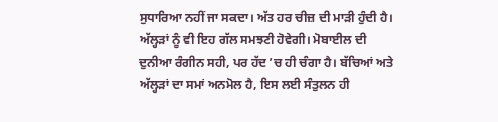ਸੁਧਾਰਿਆ ਨਹੀਂ ਜਾ ਸਕਦਾ। ਅੱਤ ਹਰ ਚੀਜ਼ ਦੀ ਮਾੜੀ ਹੁੰਦੀ ਹੈ। ਅੱਲ੍ਹੜਾਂ ਨੂੰ ਵੀ ਇਹ ਗੱਲ ਸਮਝਣੀ ਹੋਵੇਗੀ। ਮੋਬਾਈਲ ਦੀ ਦੁਨੀਆ ਰੰਗੀਨ ਸਹੀ, ਪਰ ਹੱਦ ’ਚ ਹੀ ਚੰਗਾ ਹੈ। ਬੱਚਿਆਂ ਅਤੇ ਅੱਲ੍ਹੜਾਂ ਦਾ ਸਮਾਂ ਅਨਮੋਲ ਹੈ, ਇਸ ਲਈ ਸੰਤੁਲਨ ਹੀ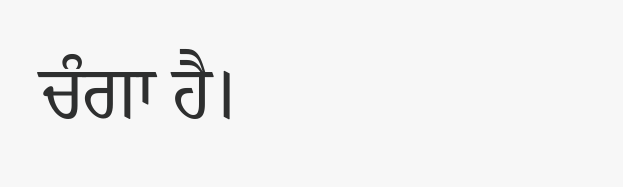ਚੰਗਾ ਹੈ।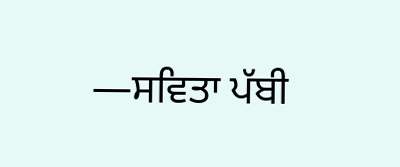—ਸਵਿਤਾ ਪੱਬੀ